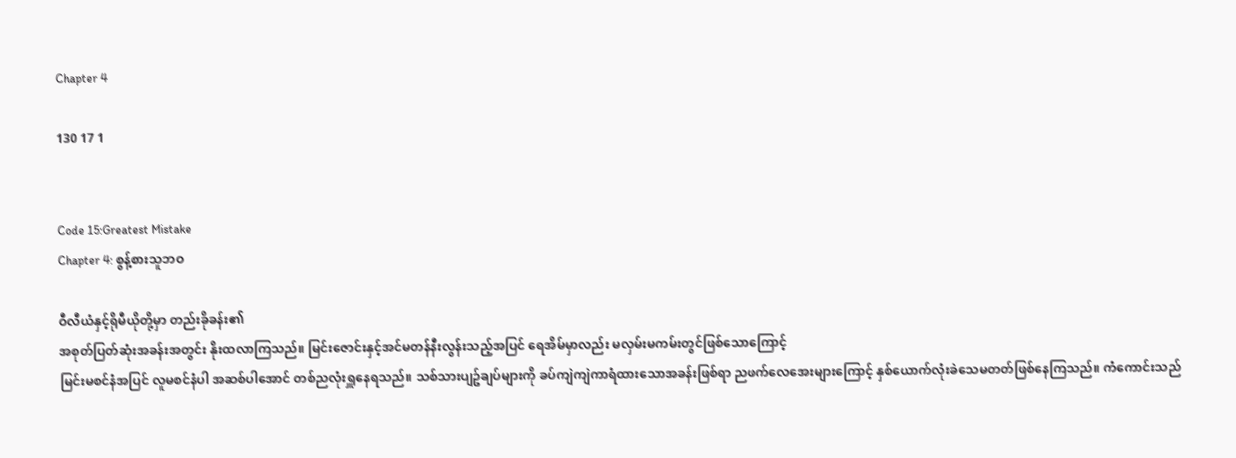Chapter 4

130 17 1


Code 15:Greatest Mistake
Chapter 4: စွန့်စားသူဘဝ

ဝီလီယံနှင့်ရိုမီယိုတို့မှာ တည်းခိုခန်း၏
အစုတ်ပြတ်ဆုံးအခန်းအတွင်း နိုးထလာကြသည်။ မြင်းဇောင်းနှင့်အင်မတန်နီးလွန်းသည့်အပြင် ရေအိမ်မှာလည်း မလှမ်းမကမ်းတွင်ဖြစ်သောကြောင့်
မြင်းမစင်နံအပြင် လူမစင်နံပါ အဆစ်ပါအောင် တစ်ညလုံးရှူနေရသည်။ သစ်သားပျဥ်ချပ်များကို ခပ်ကျဲကျဲကာရံထားသောအခန်းဖြစ်ရာ ညဖက်လေအေးများကြောင့် နှစ်ယောက်လုံးခဲသေမတတ်ဖြစ်နေကြသည်။ ကံကောင်းသည်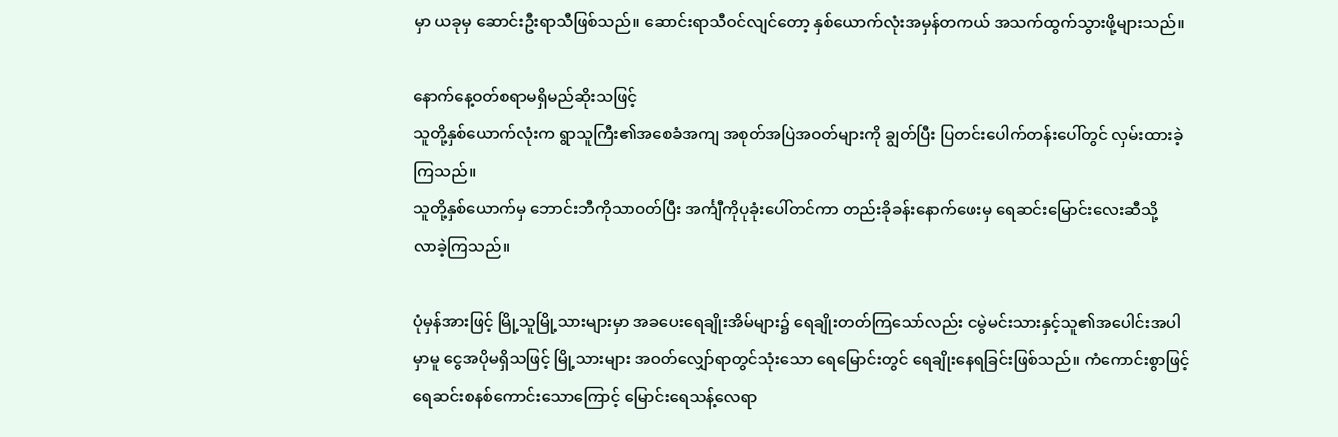မှာ ယခုမှ ဆောင်းဦးရာသီဖြစ်သည်။ ဆောင်းရာသီဝင်လျင်တော့ နှစ်ယောက်လုံးအမှန်တကယ် အသက်ထွက်သွားဖို့များသည်။

နောက်နေ့ဝတ်စရာမရှိမည်ဆိုးသဖြင့်
သူတို့နှစ်ယောက်လုံးက ရွာသူကြီး၏အစေခံအကျ အစုတ်အပြဲအဝတ်များကို ချွတ်ပြီး ပြတင်းပေါက်တန်းပေါ်တွင် လှမ်းထားခဲ့ကြသည်။
သူတို့နှစ်ယောက်မှ ဘောင်းဘီကိုသာဝတ်ပြီး အင်္ကျီကိုပုခုံးပေါ်တင်ကာ တည်းခိုခန်းနောက်ဖေးမှ ရေဆင်းမြောင်းလေးဆီသို့
လာခဲ့ကြသည်။

ပုံမှန်အားဖြင့် မြို့သူမြို့သားများမှာ အခပေးရေချိုးအိမ်များ၌ ရေချိုးတတ်ကြသော်လည်း ငမွဲမင်းသားနှင့်သူ၏အပေါင်းအပါမှာမူ ငွေအပိုမရှိသဖြင့် မြို့သားများ အဝတ်လျှော်ရာတွင်သုံးသော ရေမြောင်းတွင် ရေချိုးနေရခြင်းဖြစ်သည်။ ကံကောင်းစွာဖြင့် ရေဆင်းစနစ်ကောင်းသောကြောင့် မြောင်းရေသန့်လေရာ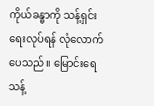ကိုယ်ခန္ဓာကို သန့်ရှင်းရေးလုပ်ရန် လုံလောက်ပေသည်။ မြောင်းရေသန့်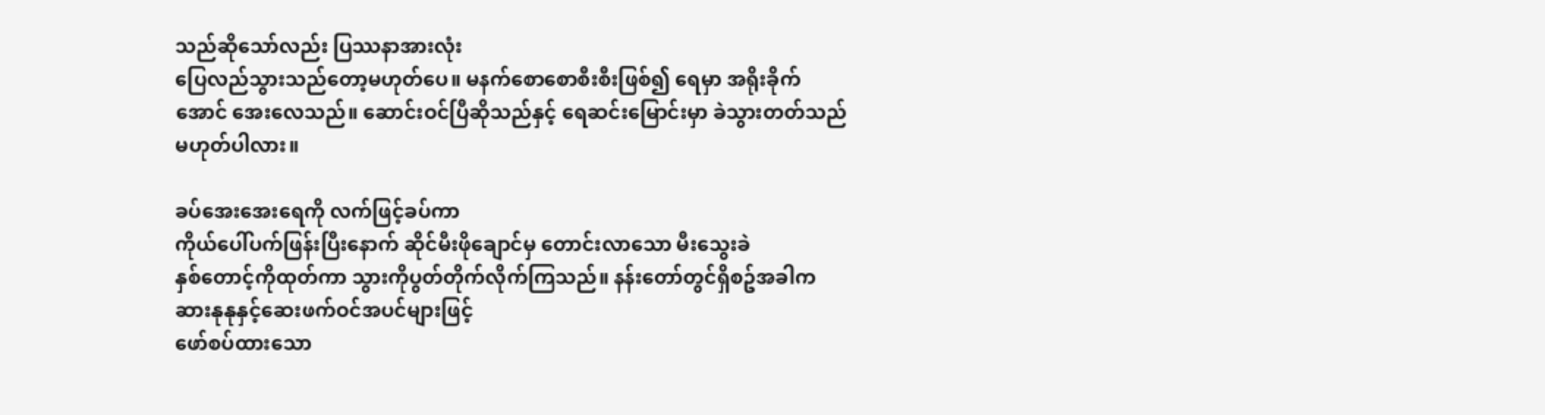သည်ဆိုသော်လည်း ပြဿနာအားလုံး
ပြေလည်သွားသည်တော့မဟုတ်ပေ။ မနက်စောစောစီးစီးဖြစ်၍ ရေမှာ အရိုးခိုက်အောင် အေးလေသည်။ ဆောင်းဝင်ပြီဆိုသည်နှင့် ရေဆင်းမြောင်းမှာ ခဲသွားတတ်သည်မဟုတ်ပါလား။

ခပ်အေးအေးရေကို လက်ဖြင့်ခပ်ကာ
ကိုယ်ပေါ်ပက်ဖြန်းပြီးနောက် ဆိုင်မီးဖိုချောင်မှ တောင်းလာသော မီးသွေးခဲ
နှစ်တောင့်ကိုထုတ်ကာ သွားကိုပွတ်တိုက်လိုက်ကြသည်။ နန်းတော်တွင်ရှိစဥ်အခါက ဆားနုနုနှင့်ဆေးဖက်ဝင်အပင်များဖြင့်
ဖော်စပ်ထားသော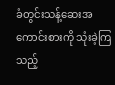ခံတွင်းသန့်ဆေးအကောင်းစားကို သုံးခဲ့ကြသည့်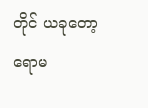တိုင် ယခုတော့ ရောမ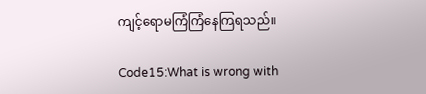ကျင့်ရောမကြံကြံနေကြရသည်။

Code15:What is wrong with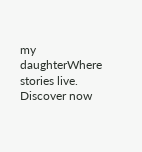my daughterWhere stories live. Discover now